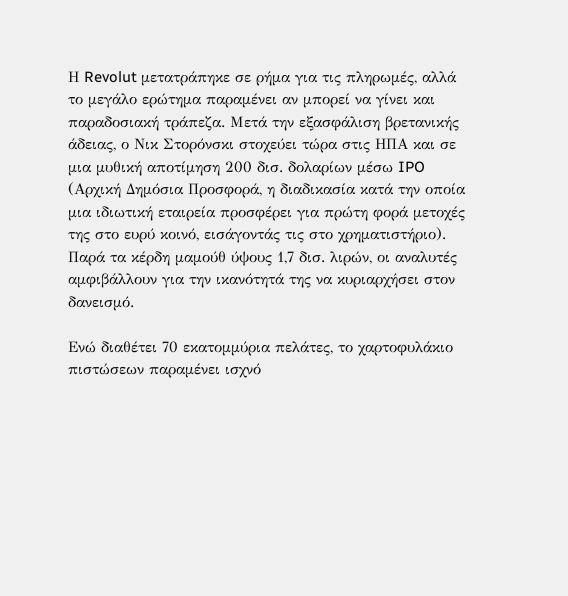Η Revolut μετατράπηκε σε ρήμα για τις πληρωμές, αλλά το μεγάλο ερώτημα παραμένει αν μπορεί να γίνει και παραδοσιακή τράπεζα. Μετά την εξασφάλιση βρετανικής άδειας, ο Νικ Στορόνσκι στοχεύει τώρα στις ΗΠΑ και σε μια μυθική αποτίμηση 200 δισ. δολαρίων μέσω IPO (Αρχική Δημόσια Προσφορά, η διαδικασία κατά την οποία μια ιδιωτική εταιρεία προσφέρει για πρώτη φορά μετοχές της στο ευρύ κοινό, εισάγοντάς τις στο χρηματιστήριο). Παρά τα κέρδη μαμούθ ύψους 1,7 δισ. λιρών, οι αναλυτές αμφιβάλλουν για την ικανότητά της να κυριαρχήσει στον δανεισμό.

Ενώ διαθέτει 70 εκατομμύρια πελάτες, το χαρτοφυλάκιο πιστώσεων παραμένει ισχνό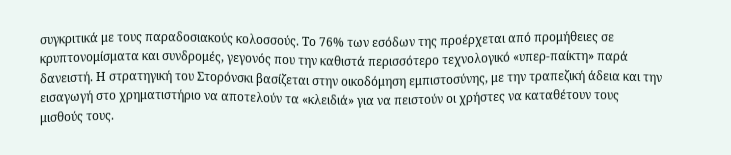συγκριτικά με τους παραδοσιακούς κολοσσούς. Το 76% των εσόδων της προέρχεται από προμήθειες σε κρυπτονομίσματα και συνδρομές, γεγονός που την καθιστά περισσότερο τεχνολογικό «υπερ-παίκτη» παρά δανειστή. Η στρατηγική του Στορόνσκι βασίζεται στην οικοδόμηση εμπιστοσύνης, με την τραπεζική άδεια και την εισαγωγή στο χρηματιστήριο να αποτελούν τα «κλειδιά» για να πειστούν οι χρήστες να καταθέτουν τους μισθούς τους.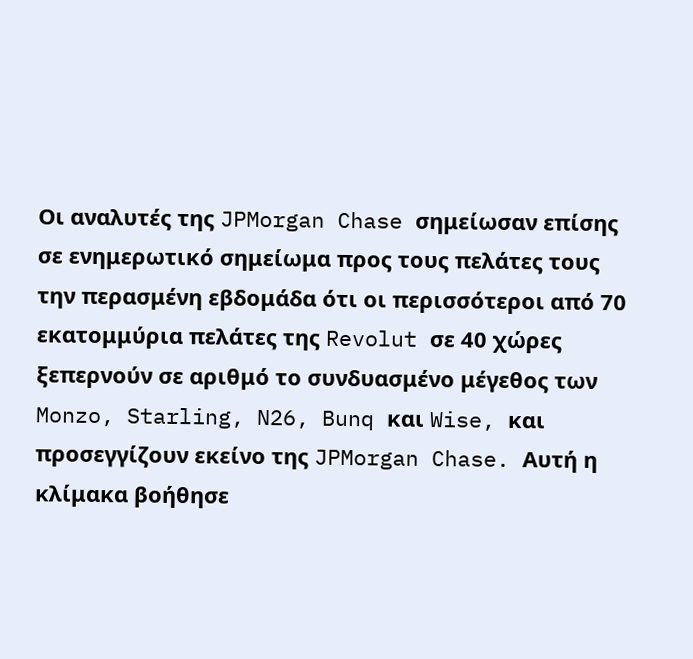Οι αναλυτές της JPMorgan Chase σημείωσαν επίσης σε ενημερωτικό σημείωμα προς τους πελάτες τους την περασμένη εβδομάδα ότι οι περισσότεροι από 70 εκατομμύρια πελάτες της Revolut σε 40 χώρες ξεπερνούν σε αριθμό το συνδυασμένο μέγεθος των Monzo, Starling, N26, Bunq και Wise, και προσεγγίζουν εκείνο της JPMorgan Chase. Αυτή η κλίμακα βοήθησε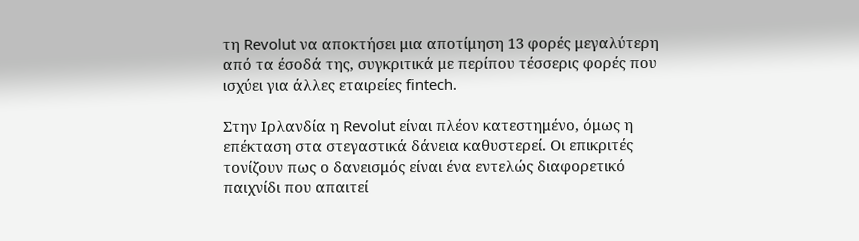τη Revolut να αποκτήσει μια αποτίμηση 13 φορές μεγαλύτερη από τα έσοδά της, συγκριτικά με περίπου τέσσερις φορές που ισχύει για άλλες εταιρείες fintech.

Στην Ιρλανδία η Revolut είναι πλέον κατεστημένο, όμως η επέκταση στα στεγαστικά δάνεια καθυστερεί. Οι επικριτές τονίζουν πως ο δανεισμός είναι ένα εντελώς διαφορετικό παιχνίδι που απαιτεί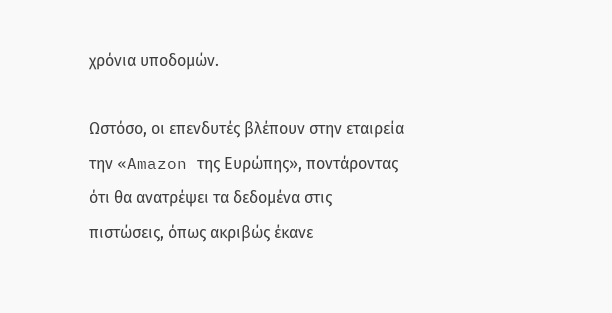χρόνια υποδομών.

Ωστόσο, οι επενδυτές βλέπουν στην εταιρεία την «Amazon της Ευρώπης», ποντάροντας ότι θα ανατρέψει τα δεδομένα στις πιστώσεις, όπως ακριβώς έκανε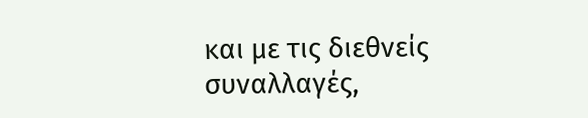και με τις διεθνείς συναλλαγές,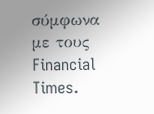σύμφωνα με τους Financial Times.